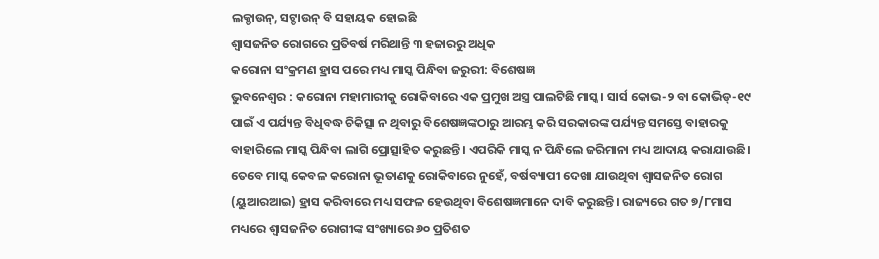ଲକ୍ଡାଉନ୍, ସଟ୍ଡାଉନ୍ ବି ସହାୟକ ହୋଇଛି
ଶ୍ବାସଜନିତ ରୋଗରେ ପ୍ରତିବର୍ଷ ମରିଥାନ୍ତି ୩ ହଜାରରୁ ଅଧିକ
କରୋନା ସଂକ୍ରମଣ ହ୍ରାସ ପରେ ମଧ୍ୟ ମାସ୍କ ପିନ୍ଧିବା ଜରୁରୀ: ବିଶେଷଜ୍ଞ
ଭୁବନେଶ୍ୱର : କରୋନା ମହାମାରୀକୁ ରୋକିବାରେ ଏକ ପ୍ରମୁଖ ଅସ୍ତ୍ର ପାଲଟିଛି ମାସ୍କ। ସାର୍ସ କୋଭ-୨ ବା କୋଭିଡ୍-୧୯ ପାଇଁ ଏ ପର୍ଯ୍ୟନ୍ତ ବିଧିବଦ୍ଧ ଚିକିତ୍ସା ନ ଥିବାରୁ ବିଶେଷଜ୍ଞଙ୍କଠାରୁ ଆରମ୍ଭ କରି ସରକାରଙ୍କ ପର୍ଯ୍ୟନ୍ତ ସମସ୍ତେ ବାହାରକୁ ବାହାରିଲେ ମାସ୍କ ପିନ୍ଧିବା ଲାଗି ପ୍ରୋତ୍ସାହିତ କରୁଛନ୍ତି। ଏପରିକି ମାସ୍କ ନ ପିନ୍ଧିଲେ ଜରିମାନା ମଧ୍ୟ ଆଦାୟ କରାଯାଉଛି। ତେବେ ମାସ୍କ କେବଳ କରୋନା ଭୂତାଣକୁ ରୋକିବାରେ ନୁହେଁ, ବର୍ଷବ୍ୟାପୀ ଦେଖା ଯାଉଥିବା ଶ୍ବାସଜନିତ ରୋଗ (ୟୁଆରଆଇ) ହ୍ରାସ କରିବାରେ ମଧ୍ୟ ସଫଳ ହେଉଥିବା ବିଶେଷଜ୍ଞମାନେ ଦାବି କରୁଛନ୍ତି। ରାଜ୍ୟରେ ଗତ ୭/୮ମାସ ମଧ୍ୟରେ ଶ୍ବାସଜନିତ ରୋଗୀଙ୍କ ସଂଖ୍ୟାରେ ୬୦ ପ୍ରତିଶତ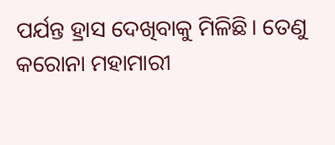ପର୍ଯନ୍ତ ହ୍ରାସ ଦେଖିବାକୁ ମିଳିଛି। ତେଣୁ କରୋନା ମହାମାରୀ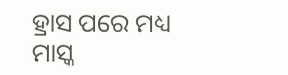ହ୍ରାସ ପରେ ମଧ୍ୟ ମାସ୍କ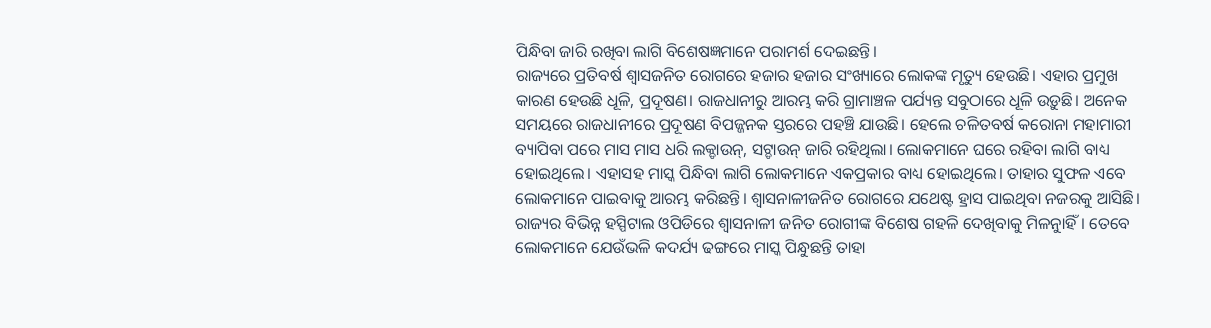ପିନ୍ଧିବା ଜାରି ରଖିବା ଲାଗି ବିଶେଷଜ୍ଞମାନେ ପରାମର୍ଶ ଦେଇଛନ୍ତି।
ରାଜ୍ୟରେ ପ୍ରତିବର୍ଷ ଶ୍ବାସଜନିତ ରୋଗରେ ହଜାର ହଜାର ସଂଖ୍ୟାରେ ଲୋକଙ୍କ ମୃତ୍ୟୁ ହେଉଛି। ଏହାର ପ୍ରମୁଖ କାରଣ ହେଉଛି ଧୂଳି, ପ୍ରଦୂଷଣ। ରାଜଧାନୀରୁ ଆରମ୍ଭ କରି ଗ୍ରାମାଞ୍ଚଳ ପର୍ଯ୍ୟନ୍ତ ସବୁଠାରେ ଧୂଳି ଉଡ଼ୁଛି। ଅନେକ ସମୟରେ ରାଜଧାନୀରେ ପ୍ରଦୂଷଣ ବିପଜ୍ଜନକ ସ୍ତରରେ ପହଞ୍ଚି ଯାଉଛି। ହେଲେ ଚଳିତବର୍ଷ କରୋନା ମହାମାରୀ ବ୍ୟାପିବା ପରେ ମାସ ମାସ ଧରି ଲକ୍ଡାଉନ୍, ସଟ୍ଡାଉନ୍ ଜାରି ରହିଥିଲା। ଲୋକମାନେ ଘରେ ରହିବା ଲାଗି ବାଧ୍ୟ ହୋଇଥିଲେ। ଏହାସହ ମାସ୍କ ପିନ୍ଧିବା ଲାଗି ଲୋକମାନେ ଏକପ୍ରକାର ବାଧ୍ୟ ହୋଇଥିଲେ। ତାହାର ସୁଫଳ ଏବେ ଲୋକମାନେ ପାଇବାକୁ ଆରମ୍ଭ କରିଛନ୍ତି। ଶ୍ବାସନାଳୀଜନିତ ରୋଗରେ ଯଥେଷ୍ଟ ହ୍ରାସ ପାଇଥିବା ନଜରକୁ ଆସିଛି। ରାଜ୍ୟର ବିଭିନ୍ନ ହସ୍ପିଟାଲ ଓପିଡିରେ ଶ୍ବାସନାଳୀ ଜନିତ ରୋଗୀଙ୍କ ବିଶେଷ ଗହଳି ଦେଖିବାକୁ ମିଳନୁାହିଁ। ତେବେ ଲୋକମାନେ ଯେଉଁଭଳି କଦର୍ଯ୍ୟ ଢଙ୍ଗରେ ମାସ୍କ ପିନ୍ଧୁଛନ୍ତି ତାହା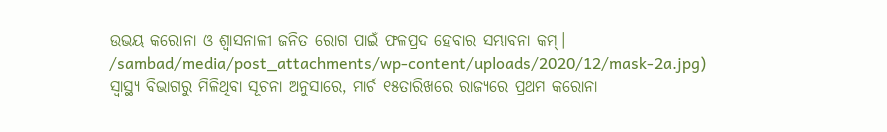ଉଭୟ କରୋନା ଓ ଶ୍ବାସନାଳୀ ଜନିତ ରୋଗ ପାଇଁ ଫଳପ୍ରଦ ହେବାର ସମ୍ଭାବନା କମ୍।
/sambad/media/post_attachments/wp-content/uploads/2020/12/mask-2a.jpg)
ସ୍ବାସ୍ଥ୍ୟ ବିଭାଗରୁ ମିଳିଥିବା ସୂଚନା ଅନୁସାରେ, ମାର୍ଚ ୧୫ତାରିଖରେ ରାଜ୍ୟରେ ପ୍ରଥମ କରୋନା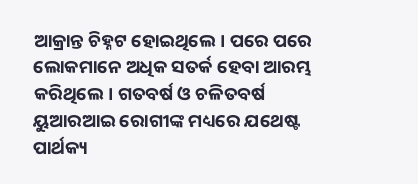ଆକ୍ରାନ୍ତ ଚିହ୍ନଟ ହୋଇଥିଲେ। ପରେ ପରେ ଲୋକମାନେ ଅଧିକ ସତର୍କ ହେବା ଆରମ୍ଭ କରିଥିଲେ। ଗତବର୍ଷ ଓ ଚଳିତବର୍ଷ ୟୁଆରଆଇ ରୋଗୀଙ୍କ ମଧ୍ୟରେ ଯଥେଷ୍ଟ ପାର୍ଥକ୍ୟ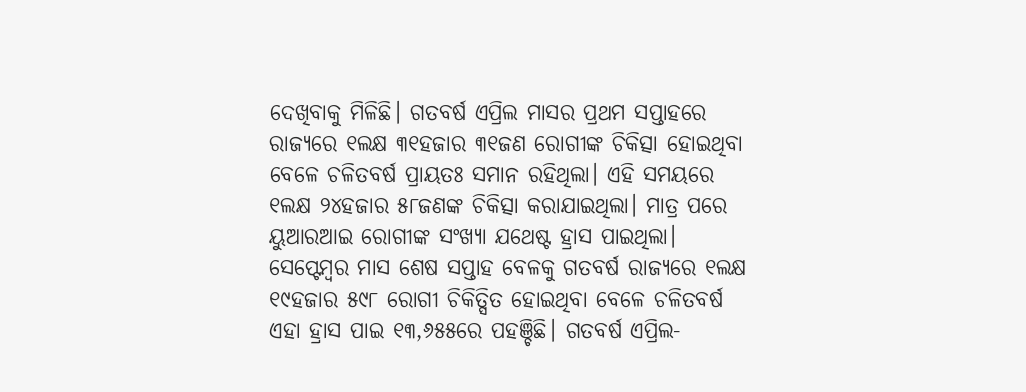ଦେଖିବାକୁ ମିଳିଛି। ଗତବର୍ଷ ଏପ୍ରିଲ ମାସର ପ୍ରଥମ ସପ୍ତାହରେ ରାଜ୍ୟରେ ୧ଲକ୍ଷ ୩୧ହଜାର ୩୧ଜଣ ରୋଗୀଙ୍କ ଚିକିତ୍ସା ହୋଇଥିବା ବେଳେ ଚଳିତବର୍ଷ ପ୍ରାୟତଃ ସମାନ ରହିଥିଲା। ଏହି ସମୟରେ ୧ଲକ୍ଷ ୨୪ହଜାର ୫୮ଜଣଙ୍କ ଚିକିତ୍ସା କରାଯାଇଥିଲା। ମାତ୍ର ପରେ ୟୁଆରଆଇ ରୋଗୀଙ୍କ ସଂଖ୍ୟା ଯଥେଷ୍ଟ ହ୍ରାସ ପାଇଥିଲା। ସେପ୍ଟେମ୍ବର ମାସ ଶେଷ ସପ୍ତାହ ବେଳକୁ ଗତବର୍ଷ ରାଜ୍ୟରେ ୧ଲକ୍ଷ ୧୯ହଜାର ୫୯୮ ରୋଗୀ ଚିକିତ୍ସିତ ହୋଇଥିବା ବେଳେ ଚଳିତବର୍ଷ ଏହା ହ୍ରାସ ପାଇ ୧୩,୬୫୫ରେ ପହଞ୍ଚିଛି। ଗତବର୍ଷ ଏପ୍ରିଲ-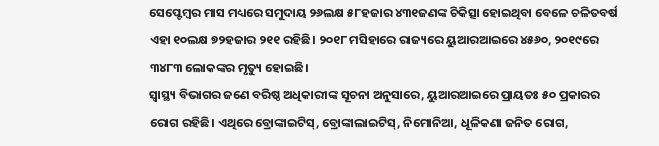ସେପ୍ଟେମ୍ବର ମାସ ମଧ୍ୟରେ ସମୁଦାୟ ୨୬ଲକ୍ଷ ୫୮ହଜାର ୪୩୧ଜଣଙ୍କ ଚିକିତ୍ସା ହୋଇଥିବା ବେଳେ ଚଳିତବର୍ଷ ଏହା ୧୦ଲକ୍ଷ ୭୨ହଜାର ୨୧୧ ରହିଛି। ୨୦୧୮ ମସିହାରେ ରାଜ୍ୟରେ ୟୁଆରଆଇରେ ୪୫୬୦, ୨୦୧୯ରେ ୩୪୮୩ ଲୋକଙ୍କର ମୃତ୍ୟୁ ହୋଇଛି।
ସ୍ବାସ୍ଥ୍ୟ ବିଭାଗର ଜଣେ ବରିଷ୍ଠ ଅଧିକାରୀଙ୍କ ସୂଚନା ଅନୁସାରେ, ୟୁଆରଆଇରେ ପ୍ରାୟତଃ ୫୦ ପ୍ରକାରର ରୋଗ ରହିଛି। ଏଥିରେ ବ୍ରୋଙ୍କାଇଟିସ୍, ବ୍ରୋଙ୍କାଲାଇଟିସ୍, ନିମୋନିଆ, ଧୂଳିକଣା ଜନିତ ରୋଗ,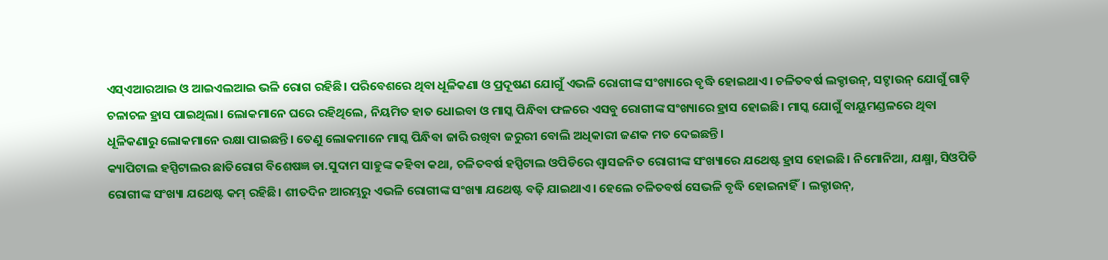ଏସ୍ଏଆରଆଇ ଓ ଆଇଏଲଆଇ ଭଳି ରୋଗ ରହିଛି। ପରିବେଶରେ ଥିବା ଧୂଳିକଣା ଓ ପ୍ରଦୂଷଣ ଯୋଗୁଁ ଏଭଳି ରୋଗୀଙ୍କ ସଂଖ୍ୟାରେ ବୃଦ୍ଧି ହୋଇଥାଏ। ଚଳିତବର୍ଷ ଲକ୍ଡାଉନ୍, ସଟ୍ଡାଉନ୍ ଯୋଗୁଁ ଗାଡ଼ି ଚଳାଚଳ ହ୍ରାସ ପାଇଥିଲା। ଲୋକମାନେ ଘରେ ରହିଥିଲେ, ନିୟମିତ ହାତ ଧୋଇବା ଓ ମାସ୍କ ପିନ୍ଧିବା ଫଳରେ ଏସବୁ ରୋଗୀଙ୍କ ସଂଖ୍ୟାରେ ହ୍ରାସ ହୋଇଛି। ମାସ୍କ ଯୋଗୁଁ ବାୟୁମଣ୍ଡଳରେ ଥିବା ଧୂଳିକଣାରୁ ଲୋକମାନେ ରକ୍ଷା ପାଇଛନ୍ତି। ତେଣୁ ଲୋକମାନେ ମାସ୍କ ପିନ୍ଧିବା ଜାରି ରଖିବା ଜରୁରୀ ବୋଲି ଅଧିକାରୀ ଜଣକ ମତ ଦେଇଛନ୍ତି।
କ୍ୟାପିଟାଲ ହସ୍ପିଟାଲର ଛାତିରୋଗ ବିଶେଷଜ୍ଞ ଡା.ସୁଦାମ ସାହୁଙ୍କ କହିବା କଥା, ଚଳିତବର୍ଷ ହସ୍ପିଟାଲ ଓପିଡିରେ ଶ୍ବାସଜନିତ ରୋଗୀଙ୍କ ସଂଖ୍ୟାରେ ଯଥେଷ୍ଟ ହ୍ରାସ ହୋଇଛି। ନିମୋନିଆ, ଯକ୍ଷ୍ମା, ସିଓପିଡି ରୋଗୀଙ୍କ ସଂଖ୍ୟା ଯଥେଷ୍ଟ କମ୍ ରହିଛି। ଶୀତଦିନ ଆରମ୍ଭରୁ ଏଭଳି ରୋଗୀଙ୍କ ସଂଖ୍ୟା ଯଥେଷ୍ଟ ବଢ଼ି ଯାଇଥାଏ। ହେଲେ ଚଳିତବର୍ଷ ସେଭଳି ବୃଦ୍ଧି ହୋଇନାହିଁ। ଲକ୍ଡାଉନ୍,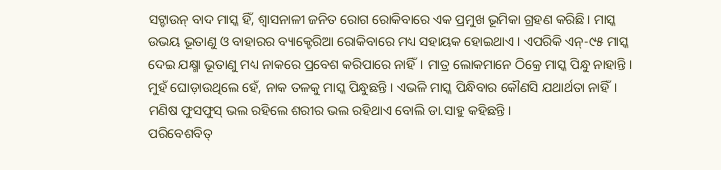ସଟ୍ଡାଉନ୍ ବାଦ ମାସ୍କ ହିଁ, ଶ୍ବାସନାଳୀ ଜନିତ ରୋଗ ରୋକିବାରେ ଏକ ପ୍ରମୁଖ ଭୂମିକା ଗ୍ରହଣ କରିଛି। ମାସ୍କ ଉଭୟ ଭୂତାଣୁ ଓ ବାହାରର ବ୍ୟାକ୍ଟେରିଆ ରୋକିବାରେ ମଧ୍ୟ ସହାୟକ ହୋଇଥାଏ। ଏପରିକି ଏନ୍-୯୫ ମାସ୍କ ଦେଇ ଯକ୍ଷ୍ମା ଭୂତାଣୁ ମଧ୍ୟ ନାକରେ ପ୍ରବେଶ କରିପାରେ ନାହିଁ। ମାତ୍ର ଲୋକମାନେ ଠିକ୍ରେ ମାସ୍କ ପିନ୍ଧୁ ନାହାନ୍ତି। ମୁହଁ ଘୋଡ଼ାଉଥିଲେ ହେଁ, ନାକ ତଳକୁ ମାସ୍କ ପିନ୍ଧୁଛନ୍ତି। ଏଭଳି ମାସ୍କ ପିନ୍ଧିବାର କୌଣସି ଯଥାର୍ଥତା ନାହିଁ। ମଣିଷ ଫୁସଫୁସ୍ ଭଲ ରହିଲେ ଶରୀର ଭଲ ରହିଥାଏ ବୋଲି ଡା.ସାହୁ କହିଛନ୍ତି।
ପରିବେଶବିତ୍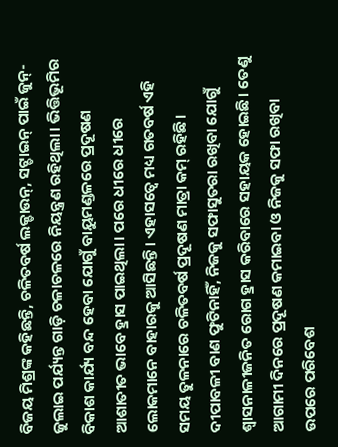ବିଜୟ ମିଶ୍ରଙ୍କ କହିଛନ୍ତି, ଚଳିତବର୍ଷ ଲକ୍ଡାଉନ୍, ସଟ୍ଡାଇନ୍ ପାଇଁ ଜୁନ୍-ଜୁଲାଇ ପର୍ଯ୍ୟନ୍ତ ଗାଡ଼ି ଚଳାଚଳରେ ନିୟନ୍ତ୍ରଣ ରହିଥିଲା। ଭିତ୍ତିଭୂମିର ବିକାଶ କାର୍ଯ୍ୟ ବନ୍ଦ ହେବା ଯୋଗୁଁ ବାୟୁମଣ୍ଡଳରେ ପ୍ରଦୂଷଣ ଆଶାତୀତ ଭାବେ ହ୍ରାସ ପାଇଥିଲା। ପରେ ଧୀରେ ଧୀରେ ଲୋକମାନେ ବାହାରକୁ ଆସିଛନ୍ତି। ଏହାସତ୍ବେ ମଧ୍ୟ ଗତବର୍ଷ ଏହି ସମୟ ତୁଳନାରେ ଚଳିତବର୍ଷ ପ୍ରଦୂଷଣ ମାତ୍ରା କମ୍ ରହିଛି। ଦୀପାବଳୀ ବାଣ ଫୁଟିନାହିଁ, ନିଜକୁ ସଫାସୁତରା ରଖିବା ଯୋଗୁଁ ଶ୍ବାସନାଳୀଜନିତ ରୋଗ ହ୍ରାସ କରିବାରେ ସହାୟକ ହୋଇଛି। ତେଣୁ ଆଗାମୀ ଦିନରେ ପ୍ରଦୂଷଣ କମାଇବା ଓ ନିଜକୁ ସଫା ରଖିବା ଉପରେ ପରିବେଶ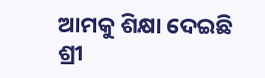ଆମକୁ ଶିକ୍ଷା ଦେଇଛି ଶ୍ରୀ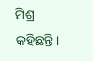ମିଶ୍ର କହିଛନ୍ତି।